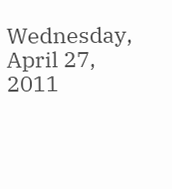Wednesday, April 27, 2011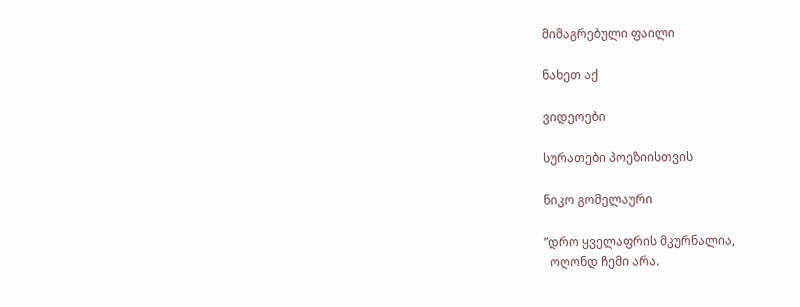მიმაგრებული ფაილი

ნახეთ აქ

ვიდეოები

სურათები პოეზიისთვის

ნიკო გომელაური

”დრო ყველაფრის მკურნალია,
  ოღონდ ჩემი არა.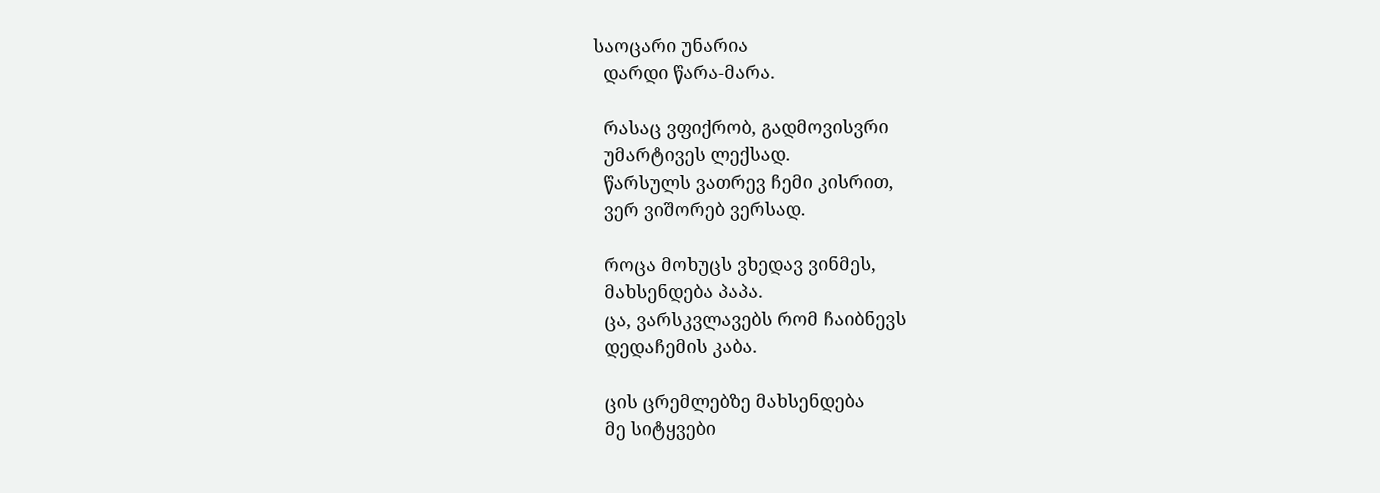საოცარი უნარია
  დარდი წარა-მარა.

  რასაც ვფიქრობ, გადმოვისვრი
  უმარტივეს ლექსად.
  წარსულს ვათრევ ჩემი კისრით,
  ვერ ვიშორებ ვერსად.

  როცა მოხუცს ვხედავ ვინმეს,
  მახსენდება პაპა.
  ცა, ვარსკვლავებს რომ ჩაიბნევს
  დედაჩემის კაბა.

  ცის ცრემლებზე მახსენდება
  მე სიტყვები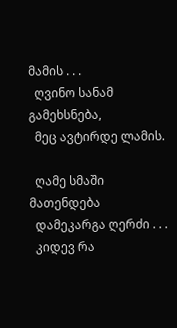მამის . . .
  ღვინო სანამ გამეხსნება,
  მეც ავტირდე ლამის.

  ღამე სმაში მათენდება
  დამეკარგა ღერძი . . .
  კიდევ რა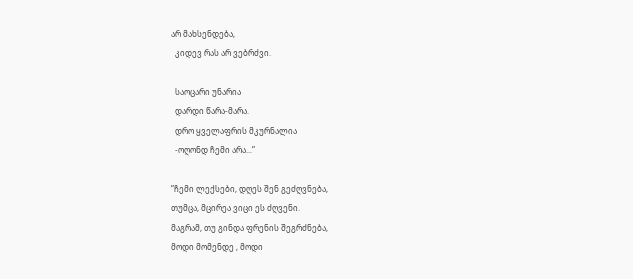არ მახსენდება,
  კიდევ რას არ ვებრძვი.

  საოცარი უნარია
  დარდი წარა-მარა.
  დრო ყველაფრის მკურნალია
  -ოღონდ ჩემი არა...”

”ჩემი ლექსები, დღეს შენ გეძღვნება,
თუმცა, მცირეა ვიცი ეს ძღვენი.
მაგრამ, თუ გინდა ფრენის შეგრძნება,
მოდი მომენდე , მოდი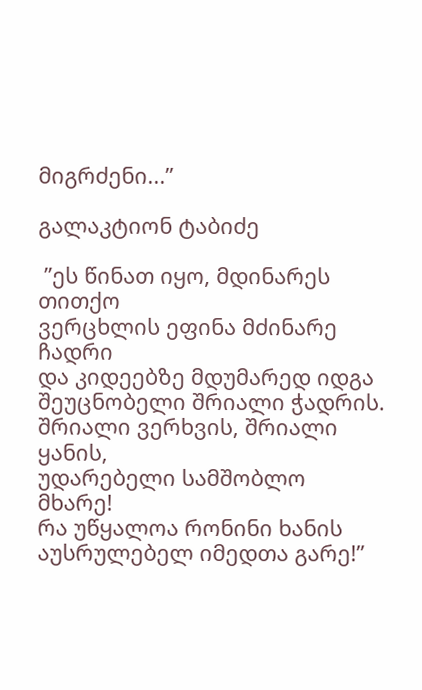მიგრძენი...”

გალაკტიონ ტაბიძე

 ”ეს წინათ იყო, მდინარეს თითქო
ვერცხლის ეფინა მძინარე ჩადრი
და კიდეებზე მდუმარედ იდგა
შეუცნობელი შრიალი ჭადრის.
შრიალი ვერხვის, შრიალი ყანის,
უდარებელი სამშობლო მხარე!
რა უწყალოა რონინი ხანის
აუსრულებელ იმედთა გარე!”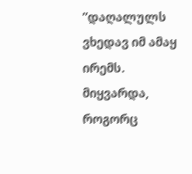”დაღალულს ვხედავ იმ ამაყ ირემს.
მიყვარდა, როგორც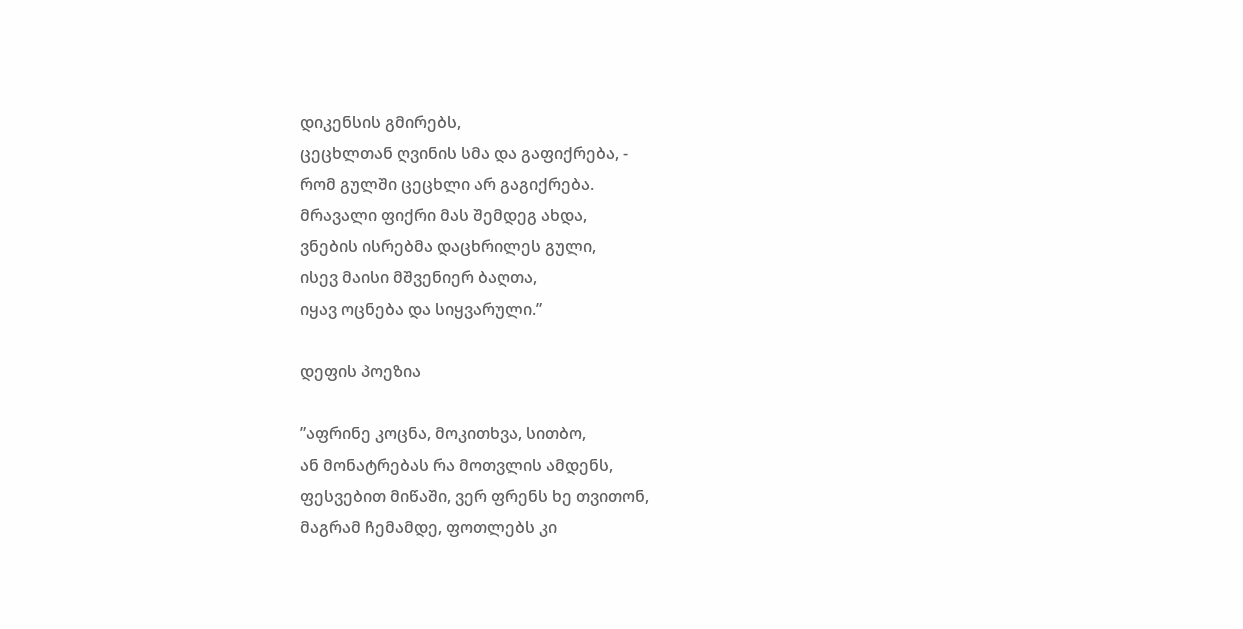დიკენსის გმირებს,
ცეცხლთან ღვინის სმა და გაფიქრება, -
რომ გულში ცეცხლი არ გაგიქრება.
მრავალი ფიქრი მას შემდეგ ახდა,
ვნების ისრებმა დაცხრილეს გული,
ისევ მაისი მშვენიერ ბაღთა,
იყავ ოცნება და სიყვარული.”

დეფის პოეზია

”აფრინე კოცნა, მოკითხვა, სითბო,
ან მონატრებას რა მოთვლის ამდენს,
ფესვებით მიწაში, ვერ ფრენს ხე თვითონ,
მაგრამ ჩემამდე, ფოთლებს კი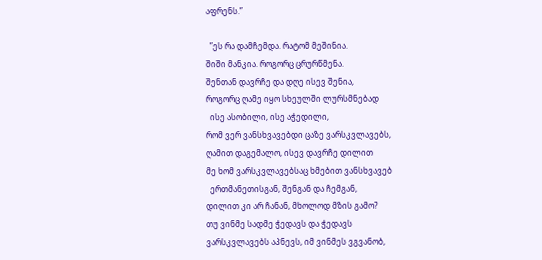აფრენს.”

  ”ეს რა დამჩემდა. რატომ მეშინია.
შიში მანკია. როგორც ცრურწმენა.
შენთან დავრჩე და დღე ისევ შენია,
როგორც ღამე იყო სხეულში ლურსმნებად
  ისე ასობილი, ისე აჭედილი,
რომ ვერ ვანსხვავებდი ცაზე ვარსკვლავებს,
ღამით დაგემალო, ისევ დავრჩე დილით
მე ხომ ვარსკვლავებსაც ხმებით ვანსხვავებ
  ერთმანეთისგან, შენგან და ჩემგან,
დილით კი არ ჩანან, მხოლოდ მზის გამო?
თუ ვინმე სადმე ჭედავს და ჭედავს
ვარსკვლავებს აპნევს, იმ ვინმეს ვგვანობ,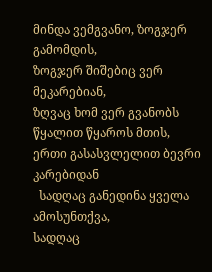მინდა ვემგვანო, ზოგჯერ გამომდის,
ზოგჯერ შიშებიც ვერ მეკარებიან,
ზღვაც ხომ ვერ გვანობს წყალით წყაროს მთის,
ერთი გასასვლელით ბევრი კარებიდან
  სადღაც განედინა ყველა ამოსუნთქვა,
სადღაც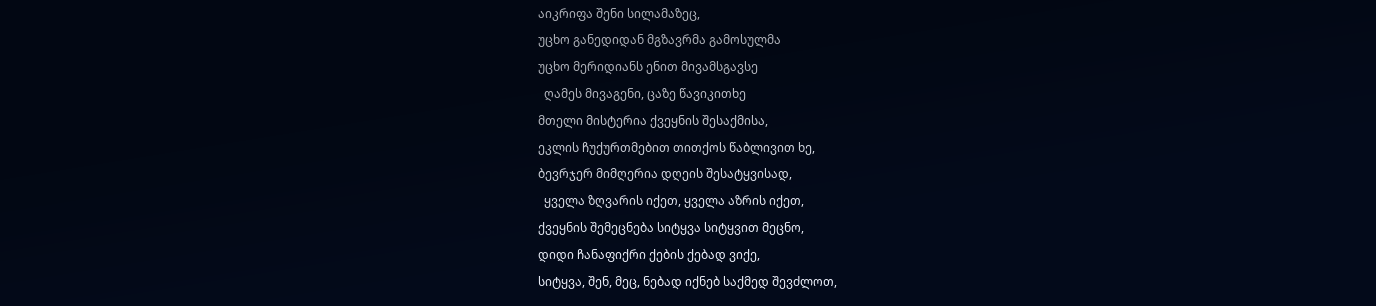აიკრიფა შენი სილამაზეც,
უცხო განედიდან მგზავრმა გამოსულმა
უცხო მერიდიანს ენით მივამსგავსე
  ღამეს მივაგენი, ცაზე წავიკითხე
მთელი მისტერია ქვეყნის შესაქმისა,
ეკლის ჩუქურთმებით თითქოს წაბლივით ხე,
ბევრჯერ მიმღერია დღეის შესატყვისად,
  ყველა ზღვარის იქეთ, ყველა აზრის იქეთ,
ქვეყნის შემეცნება სიტყვა სიტყვით მეცნო,
დიდი ჩანაფიქრი ქების ქებად ვიქე,
სიტყვა, შენ, მეც, ნებად იქნებ საქმედ შევძლოთ,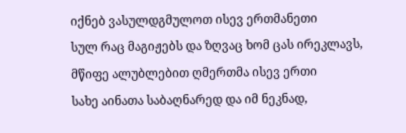იქნებ ვასულდგმულოთ ისევ ერთმანეთი
სულ რაც მაგიჟებს და ზღვაც ხომ ცას ირეკლავს,
მწიფე ალუბლებით ღმერთმა ისევ ერთი
სახე აინათა საბაღნარედ და იმ ნეკნად,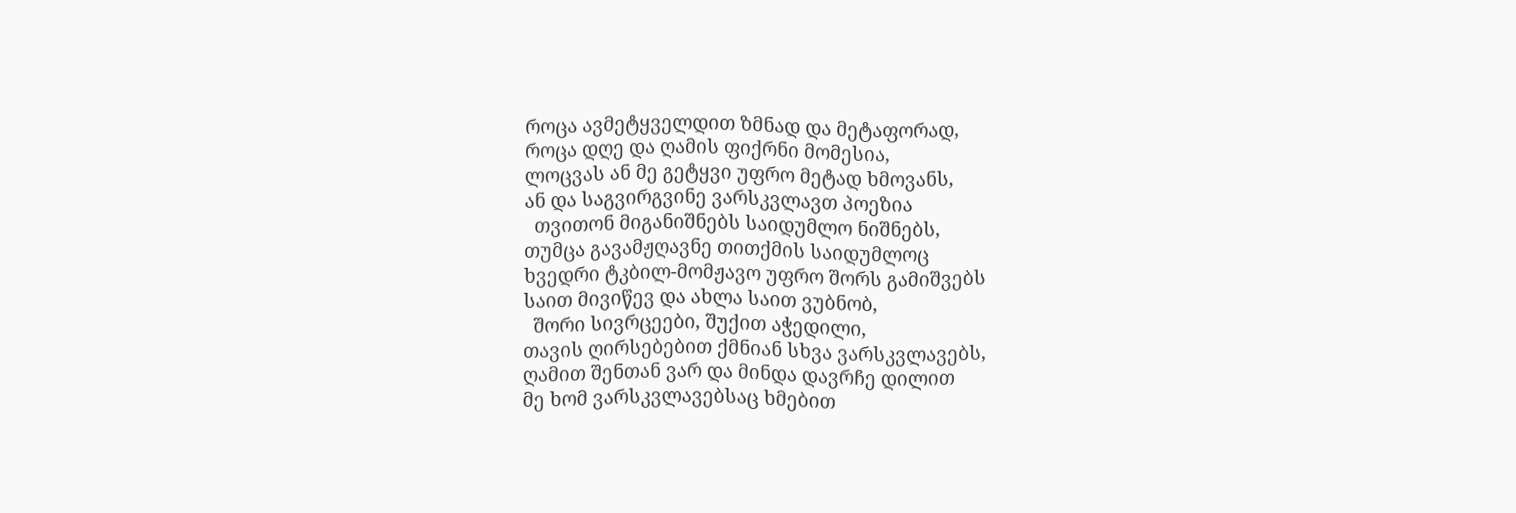როცა ავმეტყველდით ზმნად და მეტაფორად,
როცა დღე და ღამის ფიქრნი მომესია,
ლოცვას ან მე გეტყვი უფრო მეტად ხმოვანს,
ან და საგვირგვინე ვარსკვლავთ პოეზია
  თვითონ მიგანიშნებს საიდუმლო ნიშნებს,
თუმცა გავამჟღავნე თითქმის საიდუმლოც
ხვედრი ტკბილ-მომჟავო უფრო შორს გამიშვებს
საით მივიწევ და ახლა საით ვუბნობ,
  შორი სივრცეები, შუქით აჭედილი,
თავის ღირსებებით ქმნიან სხვა ვარსკვლავებს,
ღამით შენთან ვარ და მინდა დავრჩე დილით
მე ხომ ვარსკვლავებსაც ხმებით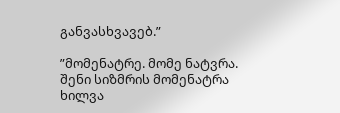განვასხვავებ.”

”მომენატრე. მომე ნატვრა.
შენი სიზმრის მომენატრა
ხილვა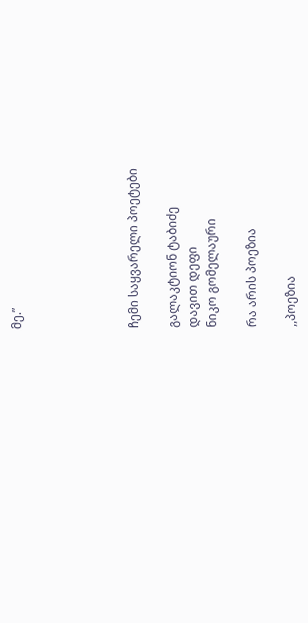მე.”





ჩემი საყვარელი პოეტები

გალაკტიონ ტაბიძე
დავით დეფი
ნიკო გომელაური

რა არის პოეზია

,,პოეზია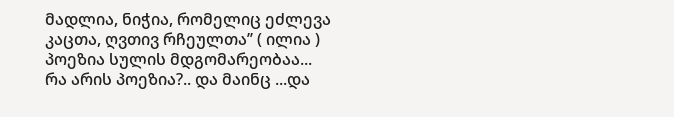მადლია, ნიჭია, რომელიც ეძლევა კაცთა, ღვთივ რჩეულთა’’ ( ილია )
პოეზია სულის მდგომარეობაა...
რა არის პოეზია?.. და მაინც ...და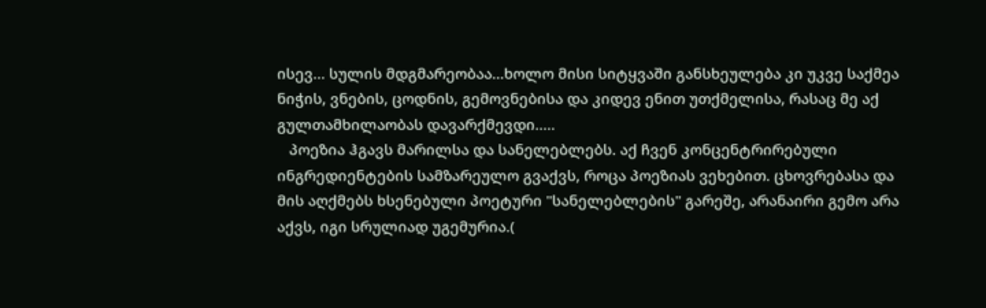ისევ... სულის მდგმარეობაა...ხოლო მისი სიტყვაში განსხეულება კი უკვე საქმეა ნიჭის, ვნების, ცოდნის, გემოვნებისა და კიდევ ენით უთქმელისა, რასაც მე აქ გულთამხილაობას დავარქმევდი.....
   პოეზია ჰგავს მარილსა და სანელებლებს. აქ ჩვენ კონცენტრირებული ინგრედიენტების სამზარეულო გვაქვს, როცა პოეზიას ვეხებით. ცხოვრებასა და მის აღქმებს ხსენებული პოეტური "სანელებლების" გარეშე, არანაირი გემო არა აქვს, იგი სრულიად უგემურია.(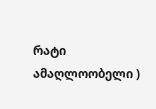რატი ამაღლოობელი )